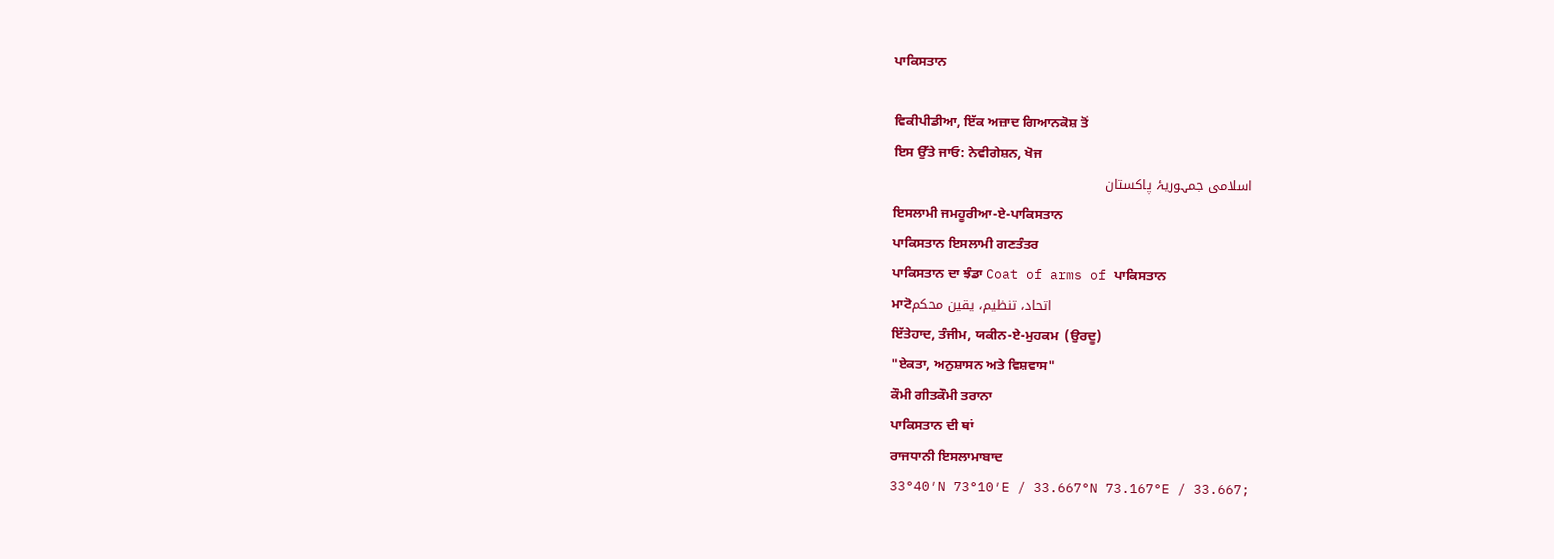ਪਾਕਿਸਤਾਨ

ਵਿਕੀਪੀਡੀਆ, ਇੱਕ ਅਜ਼ਾਦ ਗਿਆਨਕੋਸ਼ ਤੋਂ
ਇਸ ਉੱਤੇ ਜਾਓ: ਨੇਵੀਗੇਸ਼ਨ, ਖੋਜ
اسلامی جمہوریۂ پاکستان
ਇਸਲਾਮੀ ਜਮਹੂਰੀਆ-ਏ-ਪਾਕਿਸਤਾਨ
ਪਾਕਿਸਤਾਨ ਇਸਲਾਮੀ ਗਣਤੰਤਰ
ਪਾਕਿਸਤਾਨ ਦਾ ਝੰਡਾ Coat of arms of ਪਾਕਿਸਤਾਨ
ਮਾਟੋاتحاد، تنظيم، يقين محکم
ਇੱਤੇਹਾਦ, ਤੰਜੀਮ, ਯਕੀਨ-ਏ-ਮੁਹਕਮ  (ਉਰਦੂ)
"ਏਕਤਾ, ਅਨੁਸ਼ਾਸਨ ਅਤੇ ਵਿਸ਼ਵਾਸ"
ਕੌਮੀ ਗੀਤਕੌਮੀ ਤਰਾਨਾ
ਪਾਕਿਸਤਾਨ ਦੀ ਥਾਂ
ਰਾਜਧਾਨੀ ਇਸਲਾਮਾਬਾਦ
33°40′N 73°10′E / 33.667°N 73.167°E / 33.667;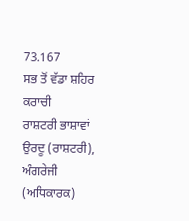73.167
ਸਭ ਤੋਂ ਵੱਡਾ ਸ਼ਹਿਰ ਕਰਾਚੀ
ਰਾਸ਼ਟਰੀ ਭਾਸ਼ਾਵਾਂ ਉਰਦੂ (ਰਾਸ਼ਟਰੀ), ਅੰਗਰੇਜੀ (ਅਧਿਕਾਰਕ)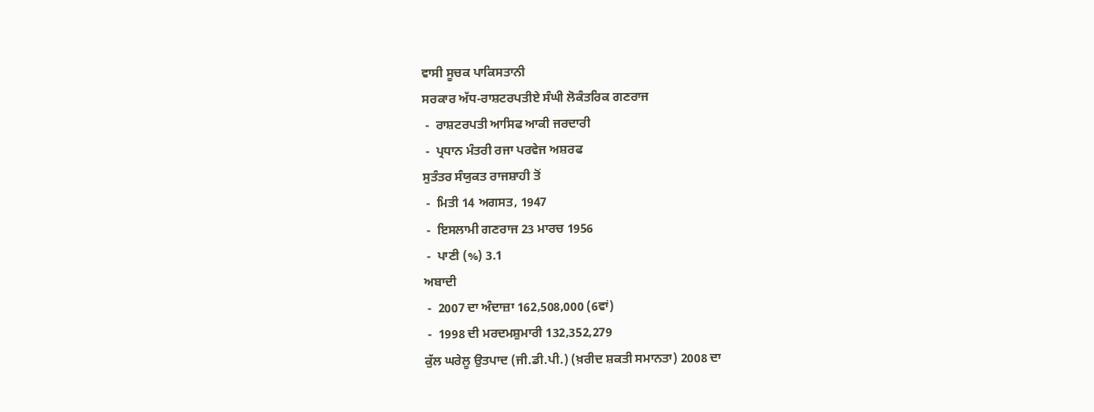ਵਾਸੀ ਸੂਚਕ ਪਾਕਿਸਤਾਨੀ
ਸਰਕਾਰ ਅੱਧ-ਰਾਸ਼ਟਰਪਤੀਏ ਸੰਘੀ ਲੋਕੰਤਰਿਕ ਗਣਰਾਜ
 -  ਰਾਸ਼ਟਰਪਤੀ ਆਸਿਫ ਆਕੀ ਜਰਦਾਰੀ
 -  ਪ੍ਰਧਾਨ ਮੰਤਰੀ ਰਜਾ ਪਰਵੇਜ ਅਸ਼ਰਫ
ਸੁਤੰਤਰ ਸੰਯੁਕਤ ਰਾਜਸ਼ਾਹੀ ਤੋਂ
 -  ਮਿਤੀ 14 ਅਗਸਤ, 1947
 -  ਇਸਲਾਮੀ ਗਣਰਾਜ 23 ਮਾਰਚ 1956
 -  ਪਾਣੀ (%) 3.1
ਅਬਾਦੀ
 -  2007 ਦਾ ਅੰਦਾਜ਼ਾ 162,508,000 (6ਵਾਂ)
 -  1998 ਦੀ ਮਰਦਮਸ਼ੁਮਾਰੀ 132,352,279
ਕੁੱਲ ਘਰੇਲੂ ਉਤਪਾਦ (ਜੀ.ਡੀ.ਪੀ.) (ਖ਼ਰੀਦ ਸ਼ਕਤੀ ਸਮਾਨਤਾ) 2008 ਦਾ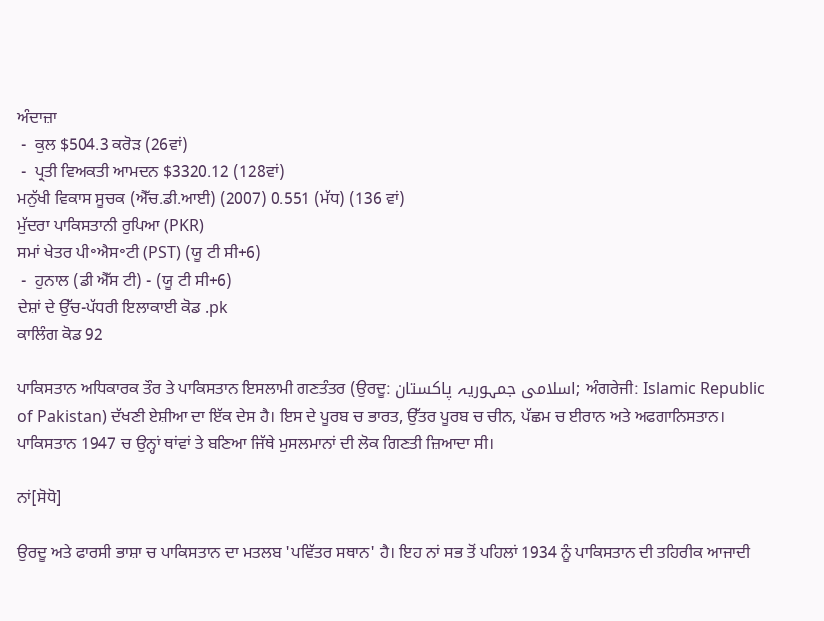ਅੰਦਾਜ਼ਾ
 -  ਕੁਲ $504.3 ਕਰੋੜ (26ਵਾਂ)
 -  ਪ੍ਰਤੀ ਵਿਅਕਤੀ ਆਮਦਨ $3320.12 (128ਵਾਂ)
ਮਨੁੱਖੀ ਵਿਕਾਸ ਸੂਚਕ (ਐੱਚ.ਡੀ.ਆਈ) (2007) 0.551 (ਮੱਧ) (136 ਵਾਂ)
ਮੁੱਦਰਾ ਪਾਕਿਸਤਾਨੀ ਰੁਪਿਆ (PKR)
ਸਮਾਂ ਖੇਤਰ ਪੀ॰ਐਸ॰ਟੀ (PST) (ਯੂ ਟੀ ਸੀ+6)
 -  ਹੁਨਾਲ (ਡੀ ਐੱਸ ਟੀ) - (ਯੂ ਟੀ ਸੀ+6)
ਦੇਸ਼ਾਂ ਦੇ ਉੱਚ-ਪੱਧਰੀ ਇਲਾਕਾਈ ਕੋਡ .pk
ਕਾਲਿੰਗ ਕੋਡ 92

ਪਾਕਿਸਤਾਨ ਅਧਿਕਾਰਕ ਤੌਰ ਤੇ ਪਾਕਿਸਤਾਨ ਇਸਲਾਮੀ ਗਣਤੰਤਰ (ਉਰਦੂ: اسلامی جمہوریہ پاکستان; ਅੰਗਰੇਜੀ: Islamic Republic of Pakistan) ਦੱਖਣੀ ਏਸ਼ੀਆ ਦਾ ਇੱਕ ਦੇਸ ਹੈ। ਇਸ ਦੇ ਪੂਰਬ ਚ ਭਾਰਤ, ਉੱਤਰ ਪੂਰਬ ਚ ਚੀਨ, ਪੱਛਮ ਚ ਈਰਾਨ ਅਤੇ ਅਫਗਾਨਿਸਤਾਨ। ਪਾਕਿਸਤਾਨ 1947 ਚ ਉਨ੍ਹਾਂ ਥਾਂਵਾਂ ਤੇ ਬਣਿਆ ਜਿੱਥੇ ਮੁਸਲਮਾਨਾਂ ਦੀ ਲੋਕ ਗਿਣਤੀ ਜ਼ਿਆਦਾ ਸੀ।

ਨਾਂ[ਸੋਧੋ]

ਉਰਦੂ ਅਤੇ ਫਾਰਸੀ ਭਾਸ਼ਾ ਚ ਪਾਕਿਸਤਾਨ ਦਾ ਮਤਲਬ 'ਪਵਿੱਤਰ ਸਥਾਨ' ਹੈ। ਇਹ ਨਾਂ ਸਭ ਤੋਂ ਪਹਿਲਾਂ 1934 ਨੂੰ ਪਾਕਿਸਤਾਨ ਦੀ ਤਹਿਰੀਕ ਆਜਾਦੀ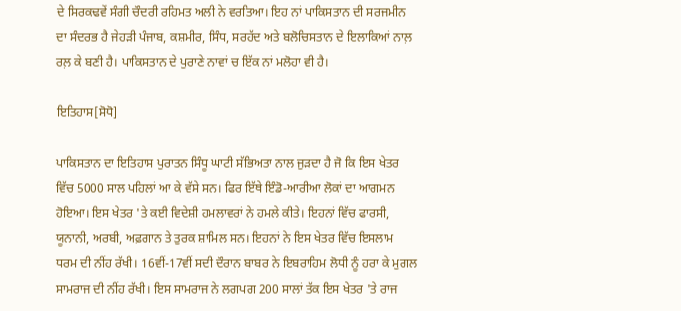ਦੇ ਸਿਰਕਢਵੇਂ ਸੰਗੀ ਚੌਦਰੀ ਰਹਿਮਤ ਅਲੀ ਨੇ ਵਰਤਿਆ। ਇਹ ਨਾਂ ਪਾਕਿਸਤਾਨ ਦੀ ਸਰਜਮੀਨ ਦਾ ਸੰਦਰਭ ਹੈ ਜੇਹੜੀ ਪੰਜਾਬ, ਕਸ਼ਮੀਰ, ਸਿੰਧ, ਸਰਹੱਦ ਅਤੇ ਬਲੋਚਿਸਤਾਨ ਦੇ ਇਲਾਕਿਆਂ ਨਾਲ਼ ਰਲ਼ ਕੇ ਬਣੀ ਹੈ। ਪਾਕਿਸਤਾਨ ਦੇ ਪੁਰਾਣੇ ਨਾਵਾਂ ਚ ਇੱਕ ਨਾਂ ਮਲੋਹਾ ਵੀ ਹੈ।

ਇਤਿਹਾਸ[ਸੋਧੋ]

ਪਾਕਿਸਤਾਨ ਦਾ ਇਤਿਹਾਸ ਪੁਰਾਤਨ ਸਿੰਧੂ ਘਾਟੀ ਸੱਭਿਅਤਾ ਨਾਲ ਜੁੜਦਾ ਹੈ ਜੋ ਕਿ ਇਸ ਖੇਤਰ ਵਿੱਚ 5000 ਸਾਲ ਪਹਿਲਾਂ ਆ ਕੇ ਵੱਸੇ ਸਨ। ਫਿਰ ਇੱਥੇ ਇੰਡੋ-ਆਰੀਆ ਲੋਕਾਂ ਦਾ ਆਗਮਨ ਹੋਇਆ। ਇਸ ਖੇਤਰ 'ਤੇ ਕਈ ਵਿਦੇਸ਼ੀ ਹਮਲਾਵਰਾਂ ਨੇ ਹਮਲੇ ਕੀਤੇ। ਇਹਨਾਂ ਵਿੱਚ ਫਾਰਸੀ, ਯੂਨਾਨੀ, ਅਰਬੀ, ਅਫ਼ਗਾਨ ਤੇ ਤੁਰਕ ਸ਼ਾਮਿਲ ਸਨ। ਇਹਨਾਂ ਨੇ ਇਸ ਖੇਤਰ ਵਿੱਚ ਇਸਲਾਮ ਧਰਮ ਦੀ ਨੀਂਹ ਰੱਖੀ। 16ਵੀਂ-17ਵੀਂ ਸਦੀ ਦੌਰਾਨ ਬਾਬਰ ਨੇ ਇਬਰਾਹਿਮ ਲੋਧੀ ਨੂੰ ਹਰਾ ਕੇ ਮੁਗਲ ਸਾਮਰਾਜ ਦੀ ਨੀਂਹ ਰੱਖੀ। ਇਸ ਸਾਮਰਾਜ ਨੇ ਲਗਪਗ 200 ਸਾਲਾਂ ਤੱਕ ਇਸ ਖੇਤਰ 'ਤੇ ਰਾਜ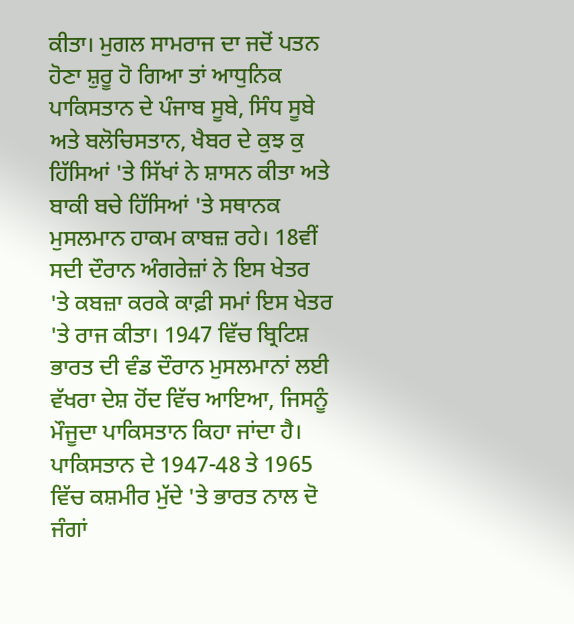ਕੀਤਾ। ਮੁਗਲ ਸਾਮਰਾਜ ਦਾ ਜਦੋਂ ਪਤਨ ਹੋਣਾ ਸ਼ੁਰੂ ਹੋ ਗਿਆ ਤਾਂ ਆਧੁਨਿਕ ਪਾਕਿਸਤਾਨ ਦੇ ਪੰਜਾਬ ਸੂਬੇ, ਸਿੰਧ ਸੂਬੇ ਅਤੇ ਬਲੋਚਿਸਤਾਨ, ਖੈਬਰ ਦੇ ਕੁਝ ਕੁ ਹਿੱਸਿਆਂ 'ਤੇ ਸਿੱਖਾਂ ਨੇ ਸ਼ਾਸਨ ਕੀਤਾ ਅਤੇ ਬਾਕੀ ਬਚੇ ਹਿੱਸਿਆਂ 'ਤੇ ਸਥਾਨਕ ਮੁਸਲਮਾਨ ਹਾਕਮ ਕਾਬਜ਼ ਰਹੇ। 18ਵੀਂ ਸਦੀ ਦੌਰਾਨ ਅੰਗਰੇਜ਼ਾਂ ਨੇ ਇਸ ਖੇਤਰ 'ਤੇ ਕਬਜ਼ਾ ਕਰਕੇ ਕਾਫ਼ੀ ਸਮਾਂ ਇਸ ਖੇਤਰ 'ਤੇ ਰਾਜ ਕੀਤਾ। 1947 ਵਿੱਚ ਬ੍ਰਿਟਿਸ਼ ਭਾਰਤ ਦੀ ਵੰਡ ਦੌਰਾਨ ਮੁਸਲਮਾਨਾਂ ਲਈ ਵੱਖਰਾ ਦੇਸ਼ ਹੋਂਦ ਵਿੱਚ ਆਇਆ, ਜਿਸਨੂੰ ਮੌਜੂਦਾ ਪਾਕਿਸਤਾਨ ਕਿਹਾ ਜਾਂਦਾ ਹੈ। ਪਾਕਿਸਤਾਨ ਦੇ 1947-48 ਤੇ 1965 ਵਿੱਚ ਕਸ਼ਮੀਰ ਮੁੱਦੇ 'ਤੇ ਭਾਰਤ ਨਾਲ ਦੋ ਜੰਗਾਂ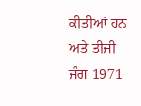ਕੀਤੀਆਂ ਹਨ ਅਤੇ ਤੀਜੀ ਜੰਗ 1971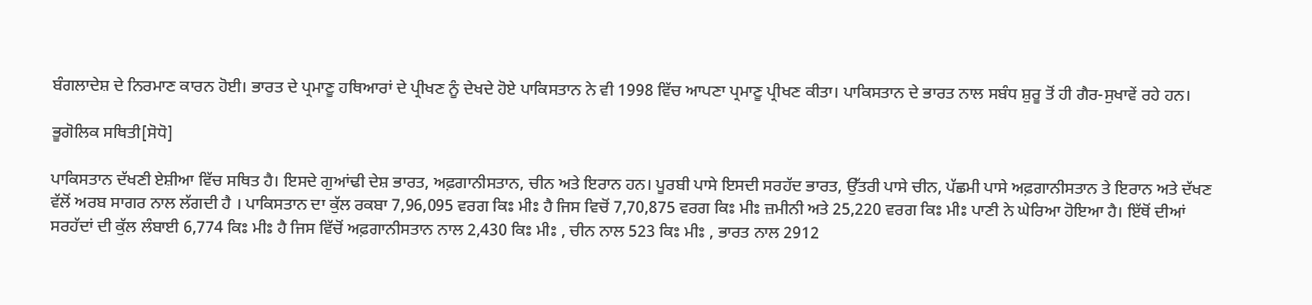ਬੰਗਲਾਦੇਸ਼ ਦੇ ਨਿਰਮਾਣ ਕਾਰਨ ਹੋਈ। ਭਾਰਤ ਦੇ ਪ੍ਰਮਾਣੂ ਹਥਿਆਰਾਂ ਦੇ ਪ੍ਰੀਖਣ ਨੂੰ ਦੇਖਦੇ ਹੋਏ ਪਾਕਿਸਤਾਨ ਨੇ ਵੀ 1998 ਵਿੱਚ ਆਪਣਾ ਪ੍ਰਮਾਣੂ ਪ੍ਰੀਖਣ ਕੀਤਾ। ਪਾਕਿਸਤਾਨ ਦੇ ਭਾਰਤ ਨਾਲ ਸਬੰਧ ਸ਼ੁਰੂ ਤੋਂ ਹੀ ਗੈਰ-ਸੁਖਾਵੇਂ ਰਹੇ ਹਨ।

ਭੂਗੋਲਿਕ ਸਥਿਤੀ[ਸੋਧੋ]

ਪਾਕਿਸਤਾਨ ਦੱਖਣੀ ਏਸ਼ੀਆ ਵਿੱਚ ਸਥਿਤ ਹੈ। ਇਸਦੇ ਗੁਆਂਢੀ ਦੇਸ਼ ਭਾਰਤ, ਅਫ਼ਗਾਨੀਸਤਾਨ, ਚੀਨ ਅਤੇ ਇਰਾਨ ਹਨ। ਪੂਰਬੀ ਪਾਸੇ ਇਸਦੀ ਸਰਹੱਦ ਭਾਰਤ, ਉੱਤਰੀ ਪਾਸੇ ਚੀਨ, ਪੱਛਮੀ ਪਾਸੇ ਅਫ਼ਗਾਨੀਸਤਾਨ ਤੇ ਇਰਾਨ ਅਤੇ ਦੱਖਣ ਵੱਲੋਂ ਅਰਬ ਸਾਗਰ ਨਾਲ ਲੱਗਦੀ ਹੈ । ਪਾਕਿਸਤਾਨ ਦਾ ਕੁੱਲ ਰਕਬਾ 7,96,095 ਵਰਗ ਕਿਃ ਮੀਃ ਹੈ ਜਿਸ ਵਿਚੋਂ 7,70,875 ਵਰਗ ਕਿਃ ਮੀਃ ਜ਼ਮੀਨੀ ਅਤੇ 25,220 ਵਰਗ ਕਿਃ ਮੀਃ ਪਾਣੀ ਨੇ ਘੇਰਿਆ ਹੋਇਆ ਹੈ। ਇੱਥੋਂ ਦੀਆਂ ਸਰਹੱਦਾਂ ਦੀ ਕੁੱਲ ਲੰਬਾਈ 6,774 ਕਿਃ ਮੀਃ ਹੈ ਜਿਸ ਵਿੱਚੋਂ ਅਫ਼ਗਾਨੀਸਤਾਨ ਨਾਲ 2,430 ਕਿਃ ਮੀਃ , ਚੀਨ ਨਾਲ 523 ਕਿਃ ਮੀਃ , ਭਾਰਤ ਨਾਲ 2912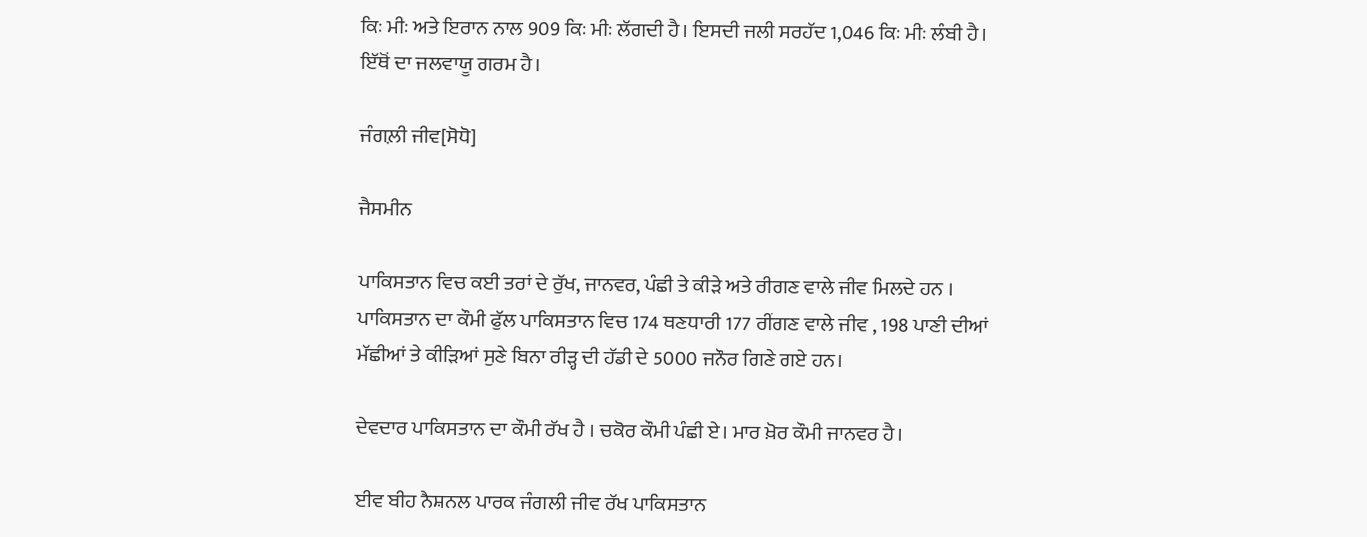ਕਿਃ ਮੀਃ ਅਤੇ ਇਰਾਨ ਨਾਲ 909 ਕਿਃ ਮੀਃ ਲੱਗਦੀ ਹੈ। ਇਸਦੀ ਜਲੀ ਸਰਹੱਦ 1,046 ਕਿਃ ਮੀਃ ਲੰਬੀ ਹੈ। ਇੱਥੋਂ ਦਾ ਜਲਵਾਯੂ ਗਰਮ ਹੈ।

ਜੰਗਲ਼ੀ ਜੀਵ[ਸੋਧੋ]

ਜੈਸਮੀਨ

ਪਾਕਿਸਤਾਨ ਵਿਚ ਕਈ ਤਰਾਂ ਦੇ ਰੁੱਖ, ਜਾਨਵਰ, ਪੰਛੀ ਤੇ ਕੀੜੇ ਅਤੇ ਰੀਗਣ ਵਾਲੇ ਜੀਵ ਮਿਲਦੇ ਹਨ । ਪਾਕਿਸਤਾਨ ਦਾ ਕੌਮੀ ਫੁੱਲ ਪਾਕਿਸਤਾਨ ਵਿਚ 174 ਥਣਧਾਰੀ 177 ਰੀਂਗਣ ਵਾਲੇ ਜੀਵ , 198 ਪਾਣੀ ਦੀਆਂ ਮੱਛੀਆਂ ਤੇ ਕੀੜਿਆਂ ਸੁਣੇ ਬਿਨਾ ਰੀੜ੍ਹ ਦੀ ਹੱਡੀ ਦੇ 5000 ਜਨੌਰ ਗਿਣੇ ਗਏ ਹਨ।

ਦੇਵਦਾਰ ਪਾਕਿਸਤਾਨ ਦਾ ਕੌਮੀ ਰੱਖ ਹੈ । ਚਕੋਰ ਕੌਮੀ ਪੰਛੀ ਏ। ਮਾਰ ਖ਼ੋਰ ਕੌਮੀ ਜਾਨਵਰ ਹੈ।

ਈਵ ਬੀਹ ਨੈਸ਼ਨਲ ਪਾਰਕ ਜੰਗਲੀ ਜੀਵ ਰੱਖ ਪਾਕਿਸਤਾਨ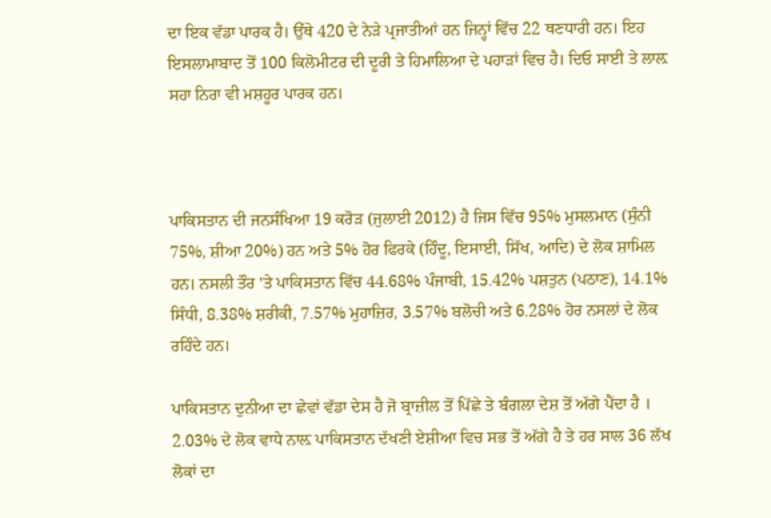ਦਾ ਇਕ ਵੱਡਾ ਪਾਰਕ ਹੈ। ਉੱਥੇ 420 ਦੇ ਨੇੜੇ ਪ੍ਰਜਾਤੀਆਂ ਹਨ ਜਿਨ੍ਹਾਂ ਵਿੱਚ 22 ਥਣਧਾਰੀ ਹਨ। ਇਹ ਇਸਲਾਮਾਬਾਦ ਤੋਂ 100 ਕਿਲੋਮੀਟਰ ਦੀ ਦੂਰੀ ਤੇ ਹਿਮਾਲਿਆ ਦੇ ਪਹਾੜਾਂ ਵਿਚ ਹੈ। ਦਿਓ ਸਾਈ ਤੇ ਲਾਲ਼ ਸਹਾ ਨਿਰਾ ਵੀ ਮਸ਼ਹੂਰ ਪਾਰਕ ਹਨ।



ਪਾਕਿਸਤਾਨ ਦੀ ਜਨਸੰਖਿਆ 19 ਕਰੋੜ (ਜੁਲਾਈ 2012) ਹੈ ਜਿਸ ਵਿੱਚ 95% ਮੁਸਲਮਾਨ (ਸੁੰਨੀ 75%, ਸ਼ੀਆ 20%) ਹਨ ਅਤੇ 5% ਹੋਰ ਫਿਰਕੇ (ਹਿੰਦੂ, ਇਸਾਈ, ਸਿੱਖ, ਆਦਿ) ਦੇ ਲੋਕ ਸ਼ਾਮਿਲ ਹਨ। ਨਸਲੀ ਤੌਰ 'ਤੇ ਪਾਕਿਸਤਾਨ ਵਿੱਚ 44.68% ਪੰਜਾਬੀ, 15.42% ਪਸ਼ਤੁਨ (ਪਠਾਣ), 14.1% ਸਿੰਧੀ, 8.38% ਸ਼ਰੀਕੀ, 7.57% ਮੁਹਾਜ਼ਿਰ, 3.57% ਬਲੋਚੀ ਅਤੇ 6.28% ਹੋਰ ਨਸਲਾਂ ਦੇ ਲੋਕ ਰਹਿੰਦੇ ਹਨ।

ਪਾਕਿਸਤਾਨ ਦੁਨੀਆ ਦਾ ਛੇਵਾਂ ਵੱਡਾ ਦੇਸ ਹੈ ਜੋ ਬ੍ਰਾਜ਼ੀਲ ਤੋਂ ਪਿੱਛੇ ਤੇ ਬੰਗਲਾ ਦੇਸ਼ ਤੋਂ ਅੱਗੇ ਪੈਂਦਾ ਹੈ । 2.03% ਦੇ ਲੋਕ ਵਾਧੇ ਨਾਲ਼ ਪਾਕਿਸਤਾਨ ਦੱਖਣੀ ਏਸ਼ੀਆ ਵਿਚ ਸਭ ਤੋਂ ਅੱਗੇ ਹੈ ਤੇ ਹਰ ਸਾਲ 36 ਲੱਖ ਲੋਕਾਂ ਦਾ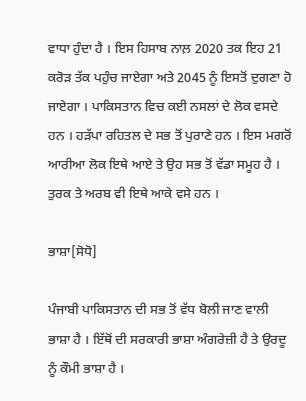ਵਾਧਾ ਹੁੰਦਾ ਹੈ । ਇਸ ਹਿਸਾਬ ਨਾਲ਼ 2020 ਤਕ ਇਹ 21 ਕਰੋੜ ਤੱਕ ਪਹੁੰਚ ਜਾਏਗਾ ਅਤੇ 2045 ਨੂੰ ਇਸਤੋਂ ਦੁਗਣਾ ਹੋ ਜਾਏਗਾ । ਪਾਕਿਸਤਾਨ ਵਿਚ ਕਈ ਨਸਲਾਂ ਦੇ ਲੋਕ ਵਸਦੇ ਹਨ । ਹੜੱਪਾ ਰਹਿਤਲ ਦੇ ਸਭ ਤੋਂ ਪੁਰਾਣੇ ਹਨ । ਇਸ ਮਗਰੋਂ ਆਰੀਆ ਲੋਕ ਇਥੇ ਆਏ ਤੇ ਉਹ ਸਭ ਤੋਂ ਵੱਡਾ ਸਮੂਹ ਹੈ । ਤੁਰਕ ਤੇ ਅਰਬ ਵੀ ਇਥੇ ਆਕੇ ਵਸੇ ਹਨ ।

ਭਾਸ਼ਾ[ਸੋਧੋ]

ਪੰਜਾਬੀ ਪਾਕਿਸਤਾਨ ਦੀ ਸਭ ਤੋਂ ਵੱਧ ਬੋਲੀ ਜਾਣ ਵਾਲੀ ਭਾਸ਼ਾ ਹੈ । ਇੱਥੋਂ ਦੀ ਸਰਕਾਰੀ ਭਾਸ਼ਾ ਅੰਗਰੇਜ਼ੀ ਹੈ ਤੇ ਉਰਦੂ ਨੂੰ ਕੌਮੀ ਭਾਸ਼ਾ ਹੈ ।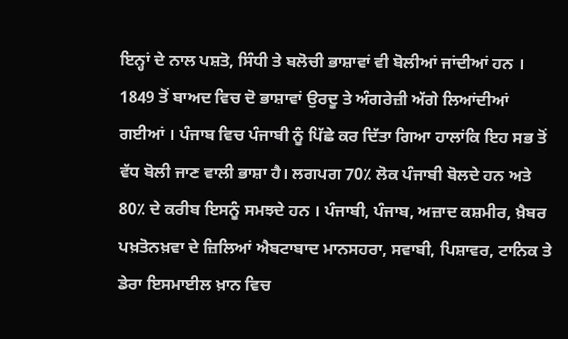ਇਨ੍ਹਾਂ ਦੇ ਨਾਲ ਪਸ਼ਤੋ, ਸਿੰਧੀ ਤੇ ਬਲੋਚੀ ਭਾਸ਼ਾਵਾਂ ਵੀ ਬੋਲੀਆਂ ਜਾਂਦੀਆਂ ਹਨ । 1849 ਤੋਂ ਬਾਅਦ ਵਿਚ ਦੋ ਭਾਸ਼ਾਵਾਂ ਉਰਦੂ ਤੇ ਅੰਗਰੇਜ਼ੀ ਅੱਗੇ ਲਿਆਂਦੀਆਂ ਗਈਆਂ । ਪੰਜਾਬ ਵਿਚ ਪੰਜਾਬੀ ਨੂੰ ਪਿੱਛੇ ਕਰ ਦਿੱਤਾ ਗਿਆ ਹਾਲਾਂਕਿ ਇਹ ਸਭ ਤੋਂ ਵੱਧ ਬੋਲੀ ਜਾਣ ਵਾਲੀ ਭਾਸ਼ਾ ਹੈ। ਲਗਪਗ 70٪ ਲੋਕ ਪੰਜਾਬੀ ਬੋਲਦੇ ਹਨ ਅਤੇ 80٪ ਦੇ ਕਰੀਬ ਇਸਨੂੰ ਸਮਝਦੇ ਹਨ । ਪੰਜਾਬੀ, ਪੰਜਾਬ, ਅਜ਼ਾਦ ਕਸ਼ਮੀਰ, ਖ਼ੈਬਰ ਪਖ਼ਤੋਨਖ਼ਵਾ ਦੇ ਜ਼ਿਲਿਆਂ ਐਬਟਾਬਾਦ ਮਾਨਸਹਰਾ, ਸਵਾਬੀ, ਪਿਸ਼ਾਵਰ, ਟਾਨਿਕ ਤੇ ਡੇਰਾ ਇਸਮਾਈਲ ਖ਼ਾਨ ਵਿਚ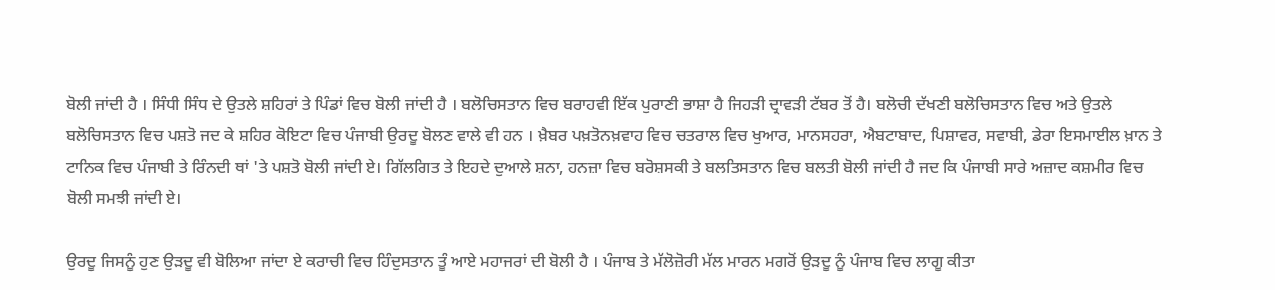ਬੋਲੀ ਜਾਂਦੀ ਹੈ । ਸਿੰਧੀ ਸਿੰਧ ਦੇ ਉਤਲੇ ਸ਼ਹਿਰਾਂ ਤੇ ਪਿੰਡਾਂ ਵਿਚ ਬੋਲੀ ਜਾਂਦੀ ਹੈ । ਬਲੋਚਿਸਤਾਨ ਵਿਚ ਬਰਾਹਵੀ ਇੱਕ ਪੁਰਾਣੀ ਭਾਸ਼ਾ ਹੈ ਜਿਹੜੀ ਦ੍ਰਾਵੜੀ ਟੱਬਰ ਤੋਂ ਹੈ। ਬਲੋਚੀ ਦੱਖਣੀ ਬਲੋਚਿਸਤਾਨ ਵਿਚ ਅਤੇ ਉਤਲੇ ਬਲੋਚਿਸਤਾਨ ਵਿਚ ਪਸ਼ਤੋ ਜਦ ਕੇ ਸ਼ਹਿਰ ਕੋਇਟਾ ਵਿਚ ਪੰਜਾਬੀ ਉਰਦੂ ਬੋਲਣ ਵਾਲੇ ਵੀ ਹਨ । ਖ਼ੈਬਰ ਪਖ਼ਤੋਨਖ਼ਵਾਹ ਵਿਚ ਚਤਰਾਲ ਵਿਚ ਖੁਆਰ, ਮਾਨਸਹਰਾ, ਐਬਟਾਬਾਦ, ਪਿਸ਼ਾਵਰ, ਸਵਾਬੀ, ਡੇਰਾ ਇਸਮਾਈਲ ਖ਼ਾਨ ਤੇ ਟਾਨਿਕ ਵਿਚ ਪੰਜਾਬੀ ਤੇ ਰਿੰਨਦੀ ਥਾਂ 'ਤੇ ਪਸ਼ਤੋ ਬੋਲੀ ਜਾਂਦੀ ਏ। ਗਿੱਲਗਿਤ ਤੇ ਇਹਦੇ ਦੁਆਲੇ ਸ਼ਨਾ, ਹਨਜ਼ਾ ਵਿਚ ਬਰੋਸ਼ਸਕੀ ਤੇ ਬਲਤਿਸਤਾਨ ਵਿਚ ਬਲਤੀ ਬੋਲੀ ਜਾਂਦੀ ਹੈ ਜਦ ਕਿ ਪੰਜਾਬੀ ਸਾਰੇ ਅਜ਼ਾਦ ਕਸ਼ਮੀਰ ਵਿਚ ਬੋਲੀ ਸਮਝੀ ਜਾਂਦੀ ਏ।

ਉਰਦੂ ਜਿਸਨੂੰ ਹੁਣ ਉੜਦੂ ਵੀ ਬੋਲਿਆ ਜਾਂਦਾ ਏ ਕਰਾਚੀ ਵਿਚ ਹਿੰਦੁਸਤਾਨ ਤੂੰ ਆਏ ਮਹਾਜਰਾਂ ਦੀ ਬੋਲੀ ਹੈ । ਪੰਜਾਬ ਤੇ ਮੱਲੋਜ਼ੋਰੀ ਮੱਲ ਮਾਰਨ ਮਗਰੋਂ ਉੜਦੂ ਨੂੰ ਪੰਜਾਬ ਵਿਚ ਲਾਗੂ ਕੀਤਾ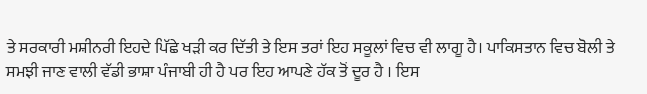ਤੇ ਸਰਕਾਰੀ ਮਸ਼ੀਨਰੀ ਇਹਦੇ ਪਿੱਛੇ ਖੜੀ ਕਰ ਦਿੱਤੀ ਤੇ ਇਸ ਤਰਾਂ ਇਹ ਸਕੂਲਾਂ ਵਿਚ ਵੀ ਲਾਗੂ ਹੈ। ਪਾਕਿਸਤਾਨ ਵਿਚ ਬੋਲੀ ਤੇ ਸਮਝੀ ਜਾਣ ਵਾਲੀ ਵੱਡੀ ਭਾਸ਼ਾ ਪੰਜਾਬੀ ਹੀ ਹੈ ਪਰ ਇਹ ਆਪਣੇ ਹੱਕ ਤੋਂ ਦੂਰ ਹੈ । ਇਸ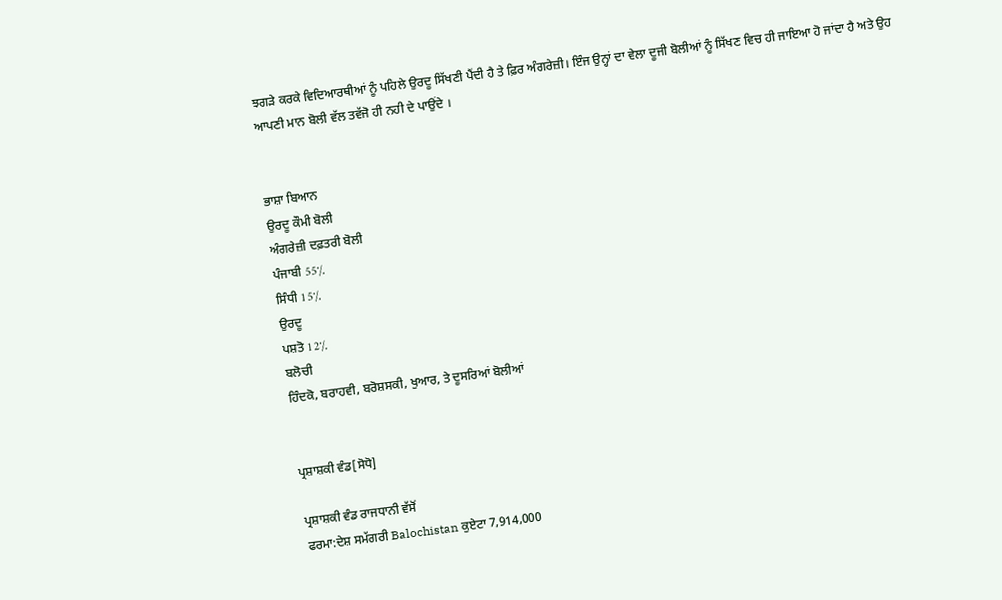ਝਗੜੇ ਕਰਕੇ ਵਿਦਿਆਰਥੀਆਂ ਨੂੰ ਪਹਿਲੇ ਉਰਦੂ ਸਿੱਖਣੀ ਪੈਂਦੀ ਹੈ ਤੇ ਫ਼ਿਰ ਅੰਗਰੇਜ਼ੀ। ਇੰਜ ਉਨ੍ਹਾਂ ਦਾ ਵੇਲਾ ਦੂਜੀ ਬੋਲੀਆਂ ਨੂੰ ਸਿੱਖਣ ਵਿਚ ਹੀ ਜਾਇਆ ਹੋ ਜਾਂਦਾ ਹੈ ਅਤੇ ਉਹ ਆਪਣੀ ਮਾਨ ਬੋਲੀ ਵੱਲ ਤਵੱਜੋ ਹੀ ਨਹੀ ਦੇ ਪਾਉਂਦੇ ।


ਭਾਸ਼ਾ ਬਿਆਨ
ਉਰਦੂ ਕੌਮੀ ਬੋਲੀ
ਅੰਗਰੇਜ਼ੀ ਦਫ਼ਤਰੀ ਬੋਲੀ
ਪੰਜਾਬੀ 55٪
ਸਿੰਧੀ 15٪
ਉਰਦੂ
ਪਸ਼ਤੋ 12٪
ਬਲੋਚੀ
ਹਿੰਦਕੋ, ਬਰਾਹਵੀ, ਬਰੋਸ਼ਸਕੀ, ਖੁਆਰ, ਤੇ ਦੂਸਰਿਆਂ ਬੋਲੀਆਂ


ਪ੍ਰਸ਼ਾਸ਼ਕੀ ਵੰਡ[ਸੋਧੋ]

ਪ੍ਰਸ਼ਾਸ਼ਕੀ ਵੰਡ ਰਾਜਧਾਨੀ ਵੱਸੋਂ
ਫਰਮਾ:ਦੇਸ਼ ਸਮੱਗਰੀ Balochistan ਕੁਏਟਾ 7,914,000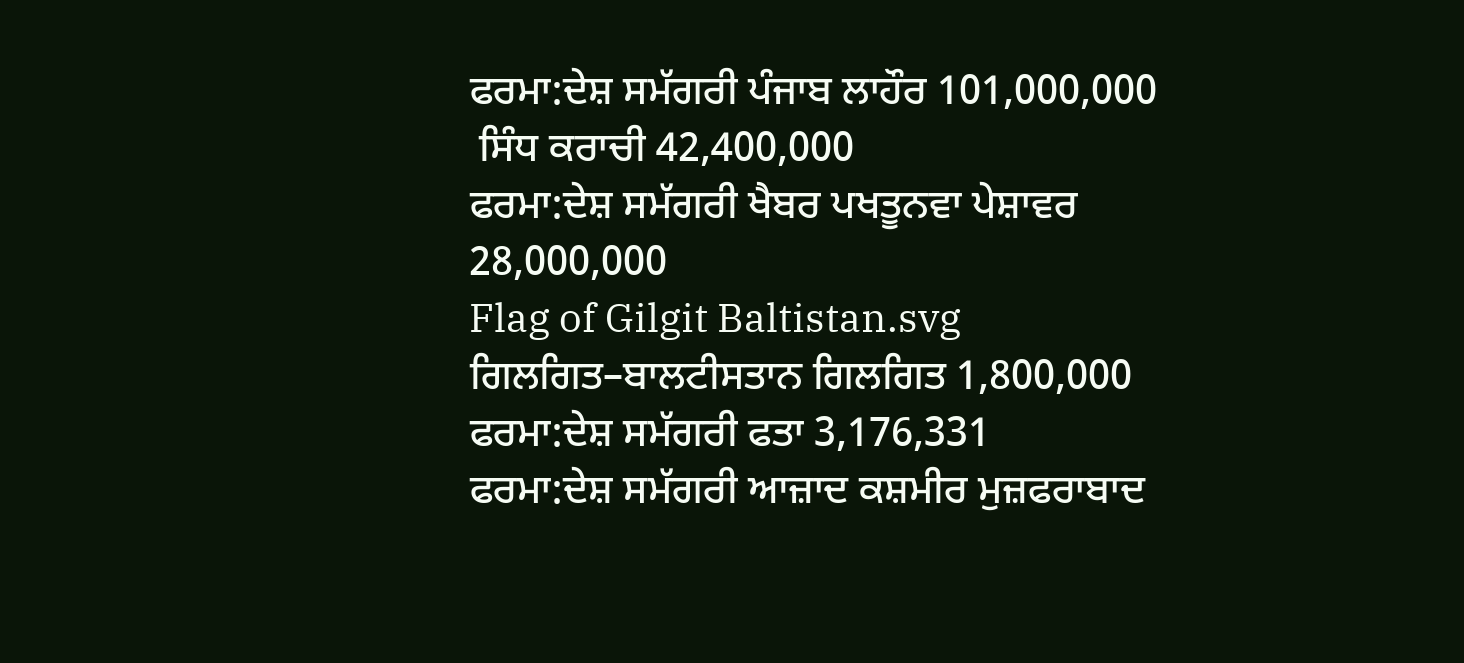ਫਰਮਾ:ਦੇਸ਼ ਸਮੱਗਰੀ ਪੰਜਾਬ ਲਾਹੌਰ 101,000,000
 ਸਿੰਧ ਕਰਾਚੀ 42,400,000
ਫਰਮਾ:ਦੇਸ਼ ਸਮੱਗਰੀ ਖੈਬਰ ਪਖਤੂਨਵਾ ਪੇਸ਼ਾਵਰ 28,000,000
Flag of Gilgit Baltistan.svg ਗਿਲਗਿਤ–ਬਾਲਟੀਸਤਾਨ ਗਿਲਗਿਤ 1,800,000
ਫਰਮਾ:ਦੇਸ਼ ਸਮੱਗਰੀ ਫਤਾ 3,176,331
ਫਰਮਾ:ਦੇਸ਼ ਸਮੱਗਰੀ ਆਜ਼ਾਦ ਕਸ਼ਮੀਰ ਮੁਜ਼ਫਰਾਬਾਦ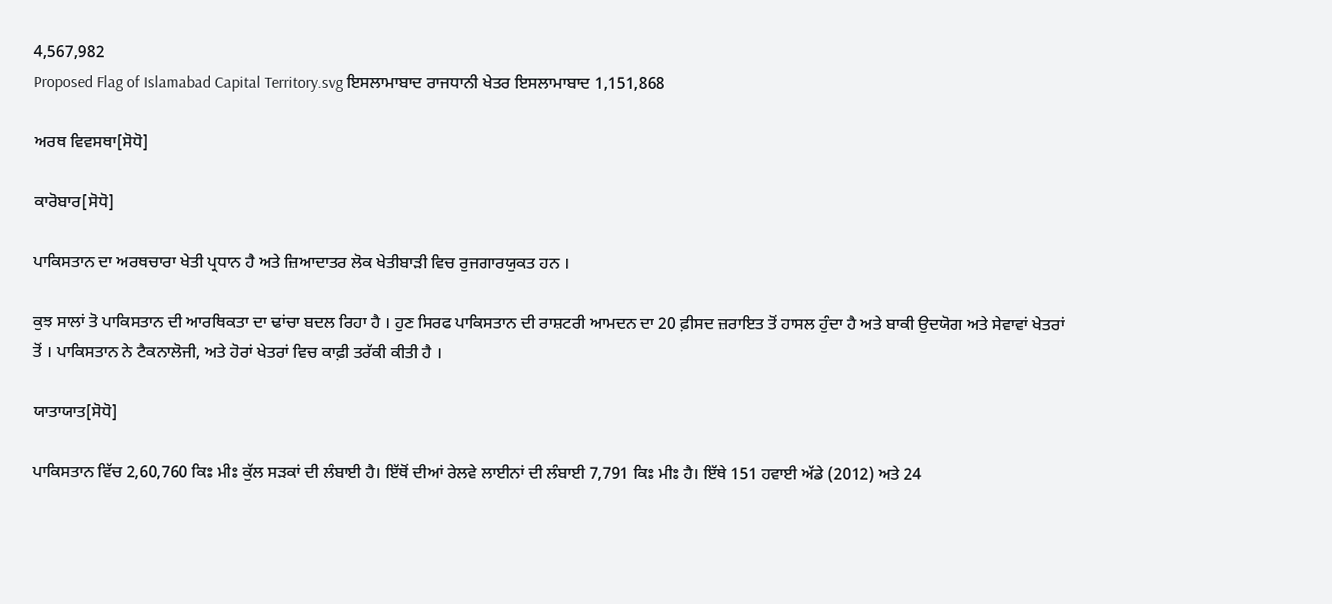4,567,982
Proposed Flag of Islamabad Capital Territory.svg ਇਸਲਾਮਾਬਾਦ ਰਾਜਧਾਨੀ ਖੇਤਰ ਇਸਲਾਮਾਬਾਦ 1,151,868

ਅਰਥ ਵਿਵਸਥਾ[ਸੋਧੋ]

ਕਾਰੋਬਾਰ[ਸੋਧੋ]

ਪਾਕਿਸਤਾਨ ਦਾ ਅਰਥਚਾਰਾ ਖੇਤੀ ਪ੍ਰਧਾਨ ਹੈ ਅਤੇ ਜ਼ਿਆਦਾਤਰ ਲੋਕ ਖੇਤੀਬਾੜੀ ਵਿਚ ਰੁਜਗਾਰਯੁਕਤ ਹਨ ।

ਕੁਝ ਸਾਲਾਂ ਤੋ ਪਾਕਿਸਤਾਨ ਦੀ ਆਰਥਿਕਤਾ ਦਾ ਢਾਂਚਾ ਬਦਲ ਰਿਹਾ ਹੈ । ਹੁਣ ਸਿਰਫ ਪਾਕਿਸਤਾਨ ਦੀ ਰਾਸ਼ਟਰੀ ਆਮਦਨ ਦਾ 20 ਫ਼ੀਸਦ ਜ਼ਰਾਇਤ ਤੋਂ ਹਾਸਲ ਹੁੰਦਾ ਹੈ ਅਤੇ ਬਾਕੀ ਉਦਯੋਗ ਅਤੇ ਸੇਵਾਵਾਂ ਖੇਤਰਾਂ ਤੋਂ । ਪਾਕਿਸਤਾਨ ਨੇ ਟੈਕਨਾਲੋਜੀ, ਅਤੇ ਹੋਰਾਂ ਖੇਤਰਾਂ ਵਿਚ ਕਾਫ਼ੀ ਤਰੱਕੀ ਕੀਤੀ ਹੈ ।

ਯਾਤਾਯਾਤ[ਸੋਧੋ]

ਪਾਕਿਸਤਾਨ ਵਿੱਚ 2,60,760 ਕਿਃ ਮੀਃ ਕੁੱਲ ਸੜਕਾਂ ਦੀ ਲੰਬਾਈ ਹੈ। ਇੱਥੋਂ ਦੀਆਂ ਰੇਲਵੇ ਲਾਈਨਾਂ ਦੀ ਲੰਬਾਈ 7,791 ਕਿਃ ਮੀਃ ਹੈ। ਇੱਥੇ 151 ਹਵਾਈ ਅੱਡੇ (2012) ਅਤੇ 24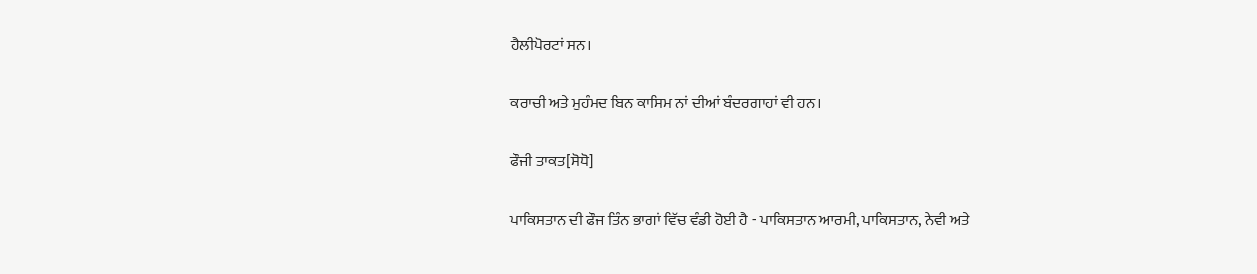ਹੈਲੀਪੋਰਟਾਂ ਸਨ।

ਕਰਾਚੀ ਅਤੇ ਮੁਹੰਮਦ ਬਿਨ ਕਾਸਿਮ ਨਾਂ ਦੀਆਂ ਬੰਦਰਗਾਹਾਂ ਵੀ ਹਨ।

ਫੌਜੀ ਤਾਕਤ[ਸੋਧੋ]

ਪਾਕਿਸਤਾਨ ਦੀ ਫੌਜ ਤਿੰਨ ਭਾਗਾਂ ਵਿੱਚ ਵੰਡੀ ਹੋਈ ਹੈ - ਪਾਕਿਸਤਾਨ ਆਰਮੀ, ਪਾਕਿਸਤਾਨ, ਨੇਵੀ ਅਤੇ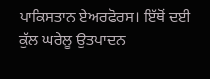ਪਾਕਿਸਤਾਨ ਏਅਰਫੋਰਸ। ਇੱਥੋਂ ਦਈ ਕੁੱਲ ਘਰੇਲੂ ਉਤਪਾਦਨ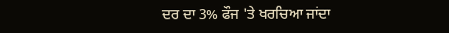ਦਰ ਦਾ 3% ਫੌਜ 'ਤੇ ਖਰਚਿਆ ਜਾਂਦਾ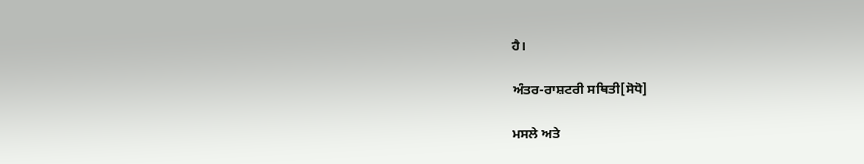ਹੈ।

ਅੰਤਰ-ਰਾਸ਼ਟਰੀ ਸਥਿਤੀ[ਸੋਧੋ]

ਮਸਲੇ ਅਤੇ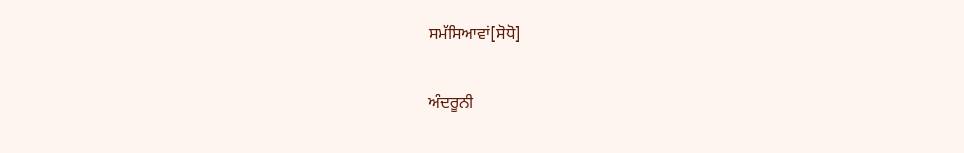ਸਮੱਸਿਆਵਾਂ[ਸੋਧੋ]

ਅੰਦਰੂਨੀ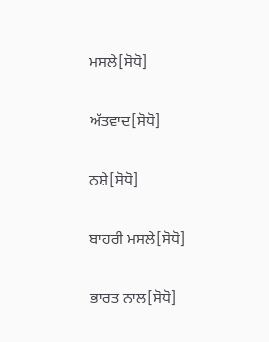ਮਸਲੇ[ਸੋਧੋ]

ਅੱਤਵਾਦ[ਸੋਧੋ]

ਨਸ਼ੇ[ਸੋਧੋ]

ਬਾਹਰੀ ਮਸਲੇ[ਸੋਧੋ]

ਭਾਰਤ ਨਾਲ[ਸੋਧੋ]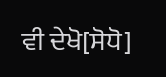ਵੀ ਦੇਖੋ[ਸੋਧੋ]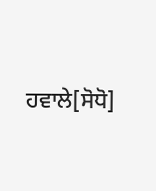ਹਵਾਲੇ[ਸੋਧੋ]